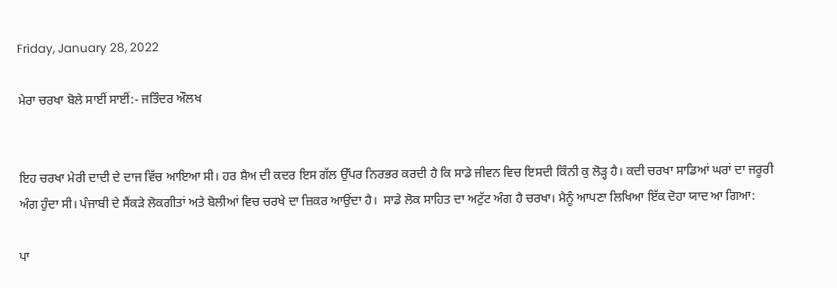Friday, January 28, 2022

ਮੇਰਾ ਚਰਖਾ ਬੋਲੇ ਸਾਈਂ ਸਾਈਂ:- ਜਤਿੰਦਰ ਔਲਖ


ਇਹ ਚਰਖਾ ਮੇਰੀ ਦਾਦੀ ਦੇ ਦਾਜ ਵਿੱਚ ਆਇਆ ਸੀ। ਹਰ ਸ਼ੈਅ ਦੀ ਕਦਰ ਇਸ ਗੱਲ ਉੱਪਰ ਨਿਰਭਰ ਕਰਦੀ ਹੈ ਕਿ ਸਾਡੇ ਜੀਵਨ ਵਿਚ ਇਸਦੀ ਕਿੰਨੀ ਕੁ ਲੋੜ੍ਹ ਹੈ। ਕਦੀ ਚਰਖਾ ਸਾਡਿਆਂ ਘਰਾਂ ਦਾ ਜਰੂਰੀ ਅੰਗ ਹੁੰਦਾ ਸੀ। ਪੰਜਾਬੀ ਦੇ ਸੈਂਕੜੇ ਲੋਕਗੀਤਾਂ ਅਤੇ ਬੋਲੀਆਂ ਵਿਚ ਚਰਖੇ ਦਾ ਜ਼ਿਕਰ ਆਉਂਦਾ ਹੈ।  ਸਾਡੇ ਲੋਕ ਸਾਹਿਤ ਦਾ ਅਟੁੱਟ ਅੰਗ ਹੈ ਚਰਖਾ। ਮੈਨੂੰ ਆਪਣਾ ਲਿਖਿਆ ਇੱਕ ਦੋਹਾ ਯਾਦ ਆ ਗਿਆ:

ਪਾ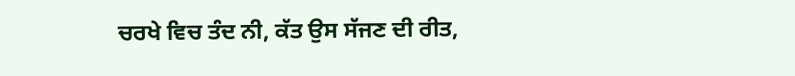ਚਰਖੇ ਵਿਚ ਤੰਦ ਨੀ, ਕੱਤ ਉਸ ਸੱਜਣ ਦੀ ਰੀਤ,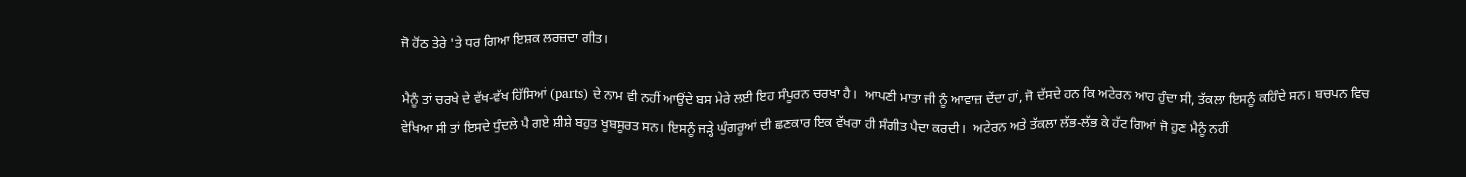ਜੋ ਹੋਂਠ ਤੇਰੇ 'ਤੇ ਧਰ ਗਿਆ ਇਸ਼ਕ ਲਰਜ਼ਦਾ ਗੀਤ।

ਮੈਨੂੰ ਤਾਂ ਚਰਖੇ ਦੇ ਵੱਖ-ਵੱਖ ਹਿੱਸਿਆਂ (parts) ਦੇ ਨਾਮ ਵੀ ਨਹੀਂ ਆਉਂਦੇ ਬਸ ਮੇਰੇ ਲਈ ਇਹ ਸੰਪੂਰਨ ਚਰਖਾ ਹੈ।  ਆਪਣੀ ਮਾਤਾ ਜੀ ਨੂੰ ਆਵਾਜ਼ ਦੇਂਦਾ ਹਾਂ, ਜੋ ਦੱਸਦੇ ਹਨ ਕਿ ਅਟੇਰਨ ਆਹ ਹੁੰਦਾ ਸੀ, ਤੱਕਲਾ ਇਸਨੂੰ ਕਹਿੰਦੇ ਸਨ। ਬਚਪਨ ਵਿਚ ਵੇਖਿਆ ਸੀ ਤਾਂ ਇਸਦੇ ਧੁੰਦਲੇ ਪੈ ਗਏ ਸ਼ੀਸ਼ੇ ਬਹੁਤ ਖੂਬਸੂਰਤ ਸਨ। ਇਸਨੂੰ ਜੜ੍ਹੇ ਘੁੰਗਰੂਆਂ ਦੀ ਛਣਕਾਰ ਇਕ ਵੱਖਰਾ ਹੀ ਸੰਗੀਤ ਪੈਦਾ ਕਰਦੀ।  ਅਟੇਰਨ ਅਤੇ ਤੱਕਲਾ ਲੱਭ-ਲੱਭ ਕੇ ਹੱਟ ਗਿਆਂ ਜੋ ਹੁਣ ਮੈਨੂੰ ਨਹੀਂ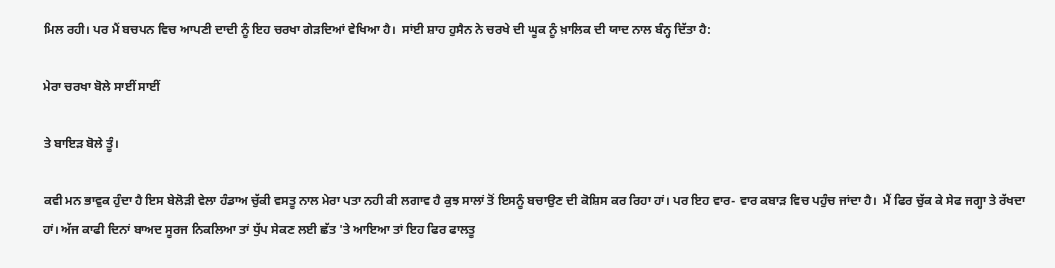ਮਿਲ ਰਹੀ। ਪਰ ਮੈਂ ਬਚਪਨ ਵਿਚ ਆਪਣੀ ਦਾਦੀ ਨੂੰ ਇਹ ਚਰਖਾ ਗੇੜਦਿਆਂ ਵੇਖਿਆ ਹੈ।  ਸਾਂਈ ਸ਼ਾਹ ਹੁਸੈਨ ਨੇ ਚਰਖੇ ਦੀ ਘੂਕ ਨੂੰ ਖ਼ਾਲਿਕ ਦੀ ਯਾਦ ਨਾਲ ਬੰਨ੍ਹ ਦਿੱਤਾ ਹੈ:

ਮੇਰਾ ਚਰਖਾ ਬੋਲੇ ਸਾਈਂ ਸਾਈਂ

ਤੇ ਬਾਇੜ ਬੋਲੇ ਤੂੰ।

ਕਵੀ ਮਨ ਭਾਵੁਕ ਹੁੰਦਾ ਹੈ ਇਸ ਬੇਲੋੜੀ ਵੇਲਾ ਹੰਡਾਅ ਚੁੱਕੀ ਵਸਤੂ ਨਾਲ ਮੇਰਾ ਪਤਾ ਨਹੀ ਕੀ ਲਗਾਵ ਹੈ ਕੁਝ ਸਾਲਾਂ ਤੋਂ ਇਸਨੂੰ ਬਚਾਉਣ ਦੀ ਕੋਸ਼ਿਸ ਕਰ ਰਿਹਾ ਹਾਂ। ਪਰ ਇਹ ਵਾਰ- ਵਾਰ ਕਬਾੜ ਵਿਚ ਪਹੁੰਚ ਜਾਂਦਾ ਹੈ।  ਮੈਂ ਫਿਰ ਚੁੱਕ ਕੇ ਸੇਫ ਜਗ੍ਹਾ ਤੇ ਰੱਖਦਾ ਹਾਂ। ਅੱਜ ਕਾਫੀ ਦਿਨਾਂ ਬਾਅਦ ਸੂਰਜ ਨਿਕਲਿਆ ਤਾਂ ਧੁੱਪ ਸੇਕਣ ਲਈ ਛੱਤ 'ਤੇ ਆਇਆ ਤਾਂ ਇਹ ਫਿਰ ਫਾਲਤੂ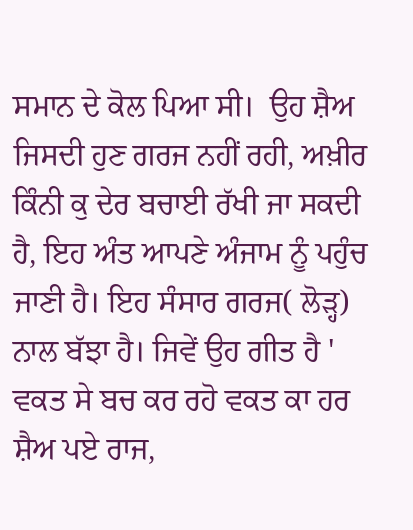ਸਮਾਨ ਦੇ ਕੋਲ ਪਿਆ ਸੀ।  ਉਹ ਸ਼ੈਅ ਜਿਸਦੀ ਹੁਣ ਗਰਜ ਨਹੀਂ ਰਹੀ, ਅਖ਼ੀਰ ਕਿੰਨੀ ਕੁ ਦੇਰ ਬਚਾਈ ਰੱਖੀ ਜਾ ਸਕਦੀ ਹੈ, ਇਹ ਅੰਤ ਆਪਣੇ ਅੰਜਾਮ ਨੂੰ ਪਹੁੰਚ ਜਾਣੀ ਹੈ। ਇਹ ਸੰਸਾਰ ਗਰਜ( ਲੋੜ੍ਹ) ਨਾਲ ਬੱਝਾ ਹੈ। ਜਿਵੇਂ ਉਹ ਗੀਤ ਹੈ ' ਵਕਤ ਸੇ ਬਚ ਕਰ ਰਹੋ ਵਕਤ ਕਾ ਹਰ ਸ਼ੈਅ ਪਏ ਰਾਜ,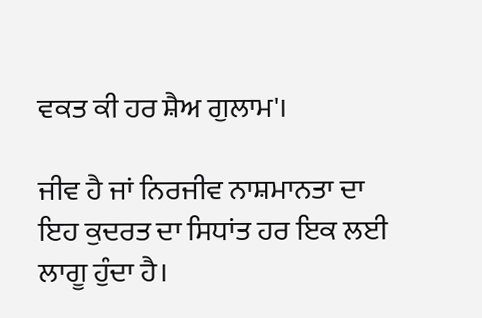ਵਕਤ ਕੀ ਹਰ ਸ਼ੈਅ ਗੁਲਾਮ'।

ਜੀਵ ਹੈ ਜਾਂ ਨਿਰਜੀਵ ਨਾਸ਼ਮਾਨਤਾ ਦਾ ਇਹ ਕੁਦਰਤ ਦਾ ਸਿਧਾਂਤ ਹਰ ਇਕ ਲਈ ਲਾਗੂ ਹੁੰਦਾ ਹੈ।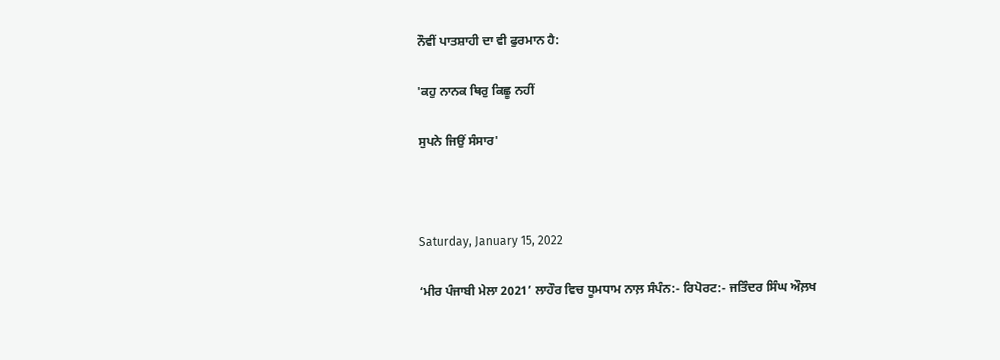ਨੌਵੀਂ ਪਾਤਸ਼ਾਹੀ ਦਾ ਵੀ ਫੁਰਮਾਨ ਹੈ:

'ਕਹੁ ਨਾਨਕ ਥਿਰੁ ਕਿਛੂ ਨਹੀਂ

ਸੁਪਨੇ ਜਿਉਂ ਸੰਸਾਰ'



Saturday, January 15, 2022

‘ਮੀਰ ਪੰਜਾਬੀ ਮੇਲਾ 2021’ ਲਾਹੌਰ ਵਿਚ ਧੂਮਧਾਮ ਨਾਲ਼ ਸੰਪੰਨ:- ਰਿਪੋਰਟ:- ਜਤਿੰਦਰ ਸਿੰਘ ਔਲ਼ਖ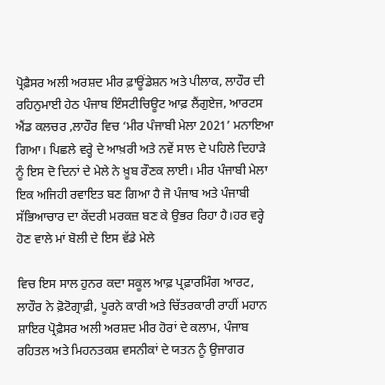ਪ੍ਰੋਫ਼ੈਸਰ ਅਲੀ ਅਰਸ਼ਦ ਮੀਰ ਫ਼ਾਊਂਡੇਸ਼ਨ ਅਤੇ ਪੀਲਾਕ, ਲਾਹੌਰ ਦੀ ਰਹਿਨੁਮਾਈ ਹੇਠ ਪੰਜਾਬ ਇੰਸਟੀਚਿਊਟ ਆਫ਼ ਲੈਂਗੁਏਜ, ਆਰਟਸ ਐਂਡ ਕਲਚਰ ,ਲਾਹੌਰ ਵਿਚ ‘ਮੀਰ ਪੰਜਾਬੀ ਮੇਲਾ 2021’ ਮਨਾਇਆ ਗਿਆ। ਪਿਛਲੇ ਵਰ੍ਹੇ ਦੇ ਆਖ਼ਰੀ ਅਤੇ ਨਵੇਂ ਸਾਲ ਦੇ ਪਹਿਲੇ ਦਿਹਾੜੇ ਨੂੰ ਇਸ ਦੋ ਦਿਨਾਂ ਦੇ ਮੇਲੇ ਨੇ ਖ਼ੂਬ ਰੌਣਕ ਲਾਈ। ਮੀਰ ਪੰਜਾਬੀ ਮੇਲਾ ਇਕ ਅਜਿਹੀ ਰਵਾਇਤ ਬਣ ਗਿਆ ਹੈ ਜੋ ਪੰਜਾਬ ਅਤੇ ਪੰਜਾਬੀ ਸੱਭਿਆਚਾਰ ਦਾ ਕੇਂਦਰੀ ਮਰਕਜ਼ ਬਣ ਕੇ ਉਭਰ ਰਿਹਾ ਹੈ।ਹਰ ਵਰ੍ਹੇ ਹੋਣ ਵਾਲੇ ਮਾਂ ਬੋਲੀ ਦੇ ਇਸ ਵੱਡੇ ਮੇਲੇ

ਵਿਚ ਇਸ ਸਾਲ ਹੁਨਰ ਕਦਾ ਸਕੂਲ ਆਫ਼ ਪ੍ਰਫ਼ਾਰਮਿੰਗ ਆਰਟ, ਲਾਹੌਰ ਨੇ ਫ਼ੋਟੋਗ੍ਰਾਫ਼ੀ, ਪੂਰਨੇ ਕਾਰੀ ਅਤੇ ਚਿੱਤਰਕਾਰੀ ਰਾਹੀਂ ਮਹਾਨ ਸ਼ਾਇਰ ਪ੍ਰੋਫ਼ੈਸਰ ਅਲੀ ਅਰਸ਼ਦ ਮੀਰ ਹੋਰਾਂ ਦੇ ਕਲਾਮ, ਪੰਜਾਬ ਰਹਿਤਲ ਅਤੇ ਮਿਹਨਤਕਸ਼ ਵਸਨੀਕਾਂ ਦੇ ਯਤਨ ਨੂੰ ਉਜਾਗਰ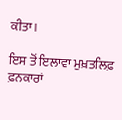ਕੀਤਾ।

ਇਸ ਤੋਂ ਇਲਾਵਾ ਮੁਖ਼ਤਲਿਫ਼ ਫ਼ਨਕਾਰਾਂ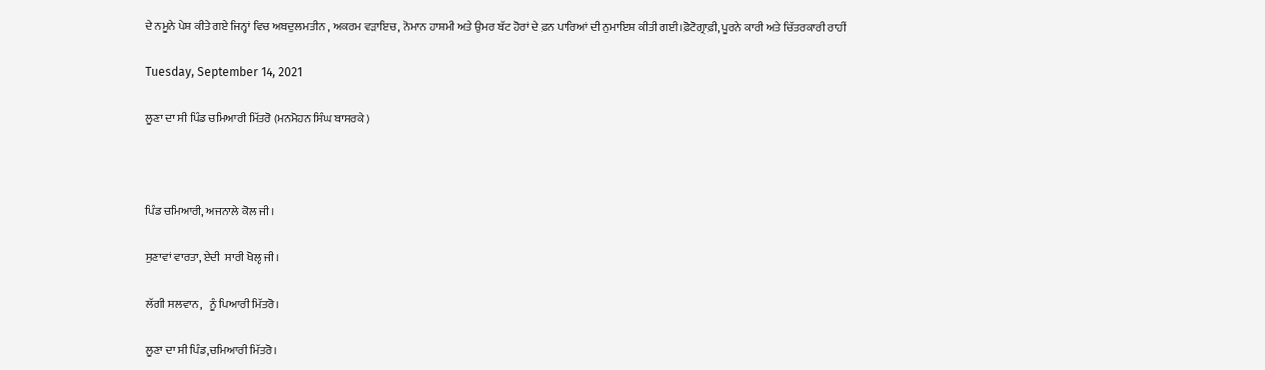ਦੇ ਨਮੂਨੇ ਪੇਸ਼ ਕੀਤੇ ਗਏ ਜਿਨ੍ਹਾਂ ਵਿਚ ਅਬਦੁਲਮਤੀਨ , ਅਕਰਮ ਵੜਾਇਚ, ਨੋਮਾਨ ਹਾਸ਼ਮੀ ਅਤੇ ਉਮਰ ਬੱਟ ਹੋਰਾਂ ਦੇ ਫ਼ਨ ਪਾਰਿਆਂ ਦੀ ਨੁਮਾਇਸ਼ ਕੀਤੀ ਗਈ।ਫ਼ੋਟੋਗ੍ਰਾਫ਼ੀ, ਪੂਰਨੇ ਕਾਰੀ ਅਤੇ ਚਿੱਤਰਕਾਰੀ ਰਾਹੀਂ

Tuesday, September 14, 2021

ਲੂਣਾ ਦਾ ਸੀ ਪਿੰਡ ਚਮਿਆਰੀ ਮਿੱਤਰੋ (ਮਨਮੋਹਨ ਸਿੰਘ ਬਾਸਰਕੇ )



ਪਿੰਡ ਚਮਿਆਰੀ, ਅਜਨਾਲੇ ਕੋਲ ਜੀ।

ਸੁਣਾਵਾਂ ਵਾਰਤਾ, ਏਦੀ  ਸਾਰੀ ਖੋਲੵ ਜੀ।

ਲੱਗੀ ਸਲਵਾਨ,   ਨੂੰ ਪਿਆਰੀ ਮਿੱਤਰੋ।

ਲੂਣਾ ਦਾ ਸੀ ਪਿੰਡ,ਚਮਿਆਰੀ ਮਿੱਤਰੋ।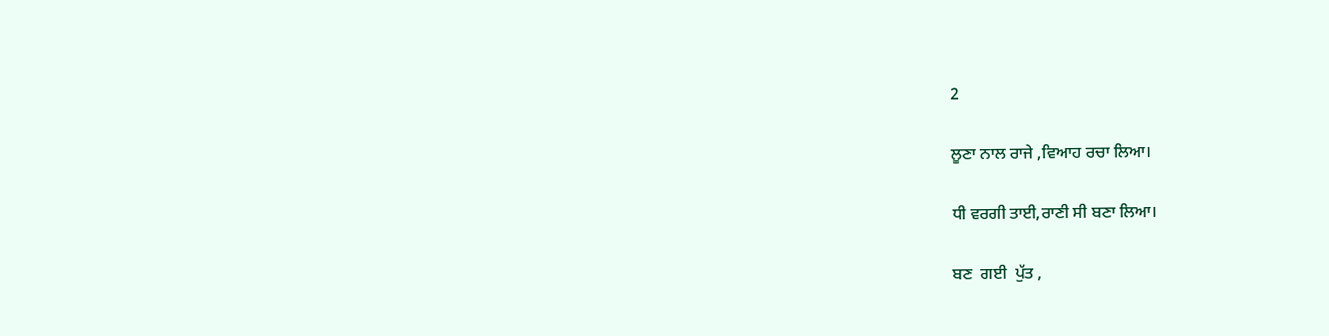2

ਲੂਣਾ ਨਾਲ ਰਾਜੇ ,ਵਿਆਹ ਰਚਾ ਲਿਆ।

ਧੀ ਵਰਗੀ ਤਾਈ,ਰਾਣੀ ਸੀ ਬਣਾ ਲਿਆ।

ਬਣ  ਗਈ  ਪੁੱਤ ,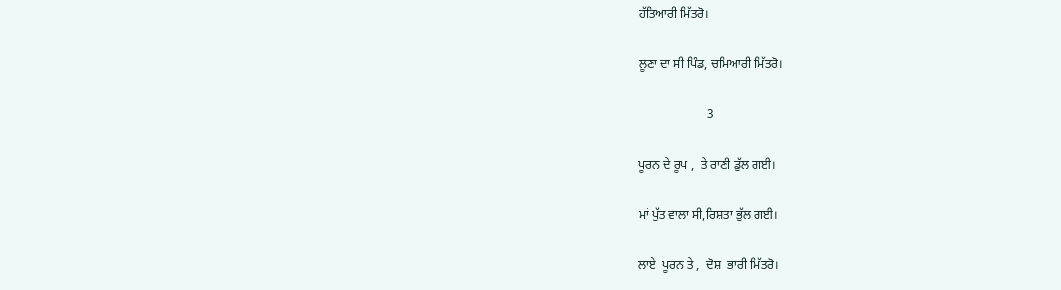ਹੱਤਿਆਰੀ ਮਿੱਤਰੋ।

ਲੂਣਾ ਦਾ ਸੀ ਪਿੰਡ, ਚਮਿਆਰੀ ਮਿੱਤਰੋ।

                      3

ਪੂਰਨ ਦੇ ਰੂਪ ,  ਤੇ ਰਾਣੀ ਡੁੱਲ ਗਈ।

ਮਾਂ ਪੁੱਤ ਵਾਲਾ ਸੀ,ਰਿਸ਼ਤਾ ਭੁੱਲ ਗਈ।

ਲਾਏ  ਪੂਰਨ ਤੇ ,  ਦੋਸ਼  ਭਾਰੀ ਮਿੱਤਰੋ।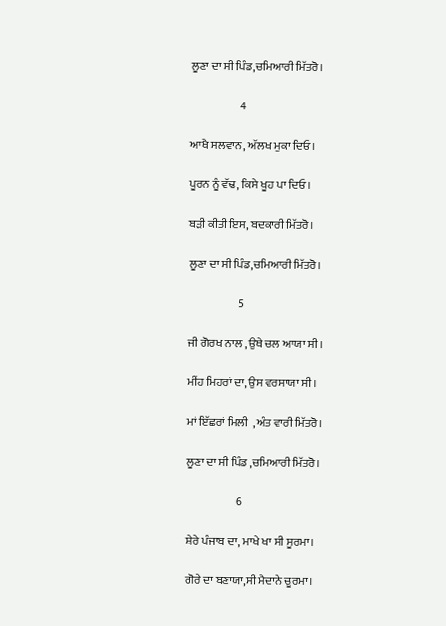ਲੂਣਾ ਦਾ ਸੀ ਪਿੰਡ,ਚਮਿਆਰੀ ਮਿੱਤਰੋ।

                      4

ਆਖੈ ਸਲਵਾਨ, ਅੱਲਖ ਮੁਕਾ ਦਿਓ।

ਪੂਰਨ ਨੂੰ ਵੱਢ, ਕਿਸੇ ਖੂਹ ਪਾ ਦਿਓ।

ਬੜੀ ਕੀਤੀ ਇਸ, ਬਦਕਾਰੀ ਮਿੱਤਰੋ।

ਲੂਣਾ ਦਾ ਸੀ ਪਿੰਡ,ਚਮਿਆਰੀ ਮਿੱਤਰੋ।

                      5

ਜੀ ਗੋਰਖ ਨਾਲ ,ਉਥੇ ਚਲ ਆਯਾ ਸੀ।

ਮੀਂਹ ਮਿਹਰਾਂ ਦਾ, ਉਸ ਵਰਸਾਯਾ ਸੀ ।

ਮਾਂ ਇੱਛਰਾਂ ਮਿਲੀ  ,ਅੰਤ ਵਾਰੀ ਮਿੱਤਰੋ।

ਲੂਣਾ ਦਾ ਸੀ ਪਿੰਡ ,ਚਮਿਆਰੀ ਮਿੱਤਰੋ।

                      6

ਸ਼ੇਰੇ ਪੰਜਾਬ ਦਾ, ਮਾਖੇ ਖਾ ਸੀ ਸੂਰਮਾ।

ਗੋਰੇ ਦਾ ਬਣਾਯਾ,ਸੀ ਮੈਦਾਨੇ ਚੂਰਮਾ।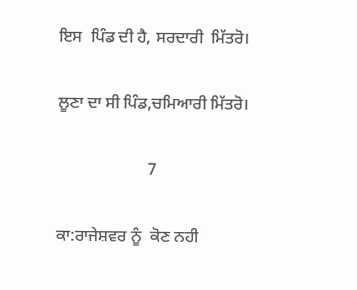ਇਸ  ਪਿੰਡ ਦੀ ਹੈ, ਸਰਦਾਰੀ  ਮਿੱਤਰੋ।

ਲੂਣਾ ਦਾ ਸੀ ਪਿੰਡ,ਚਮਿਆਰੀ ਮਿੱਤਰੋ।

                      7

ਕਾ:ਰਾਜੇਸ਼ਵਰ ਨੂੰ  ਕੋਣ ਨਹੀ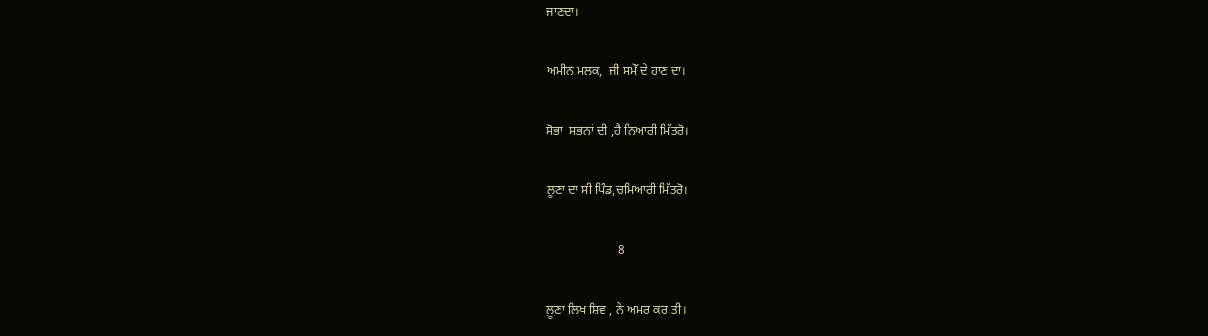ਜਾਣਦਾ।

ਅਮੀਨ ਮਲਕ,  ਜੀ ਸਮੇੱ ਦੇ ਹਾਣ ਦਾ।

ਸੋਭਾ  ਸਭਨਾਂ ਦੀ ,ਹੈ ਨਿਆਰੀ ਮਿੱਤਰੋ।

ਲੂਣਾ ਦਾ ਸੀ ਪਿੰਡ,ਚਮਿਆਰੀ ਮਿੱਤਰੋ।

                       8

ਲ਼ੂਣਾ ਲਿਖ ਸ਼ਿਵ , ਨੇ ਅਮਰ ਕਰ ਤੀ।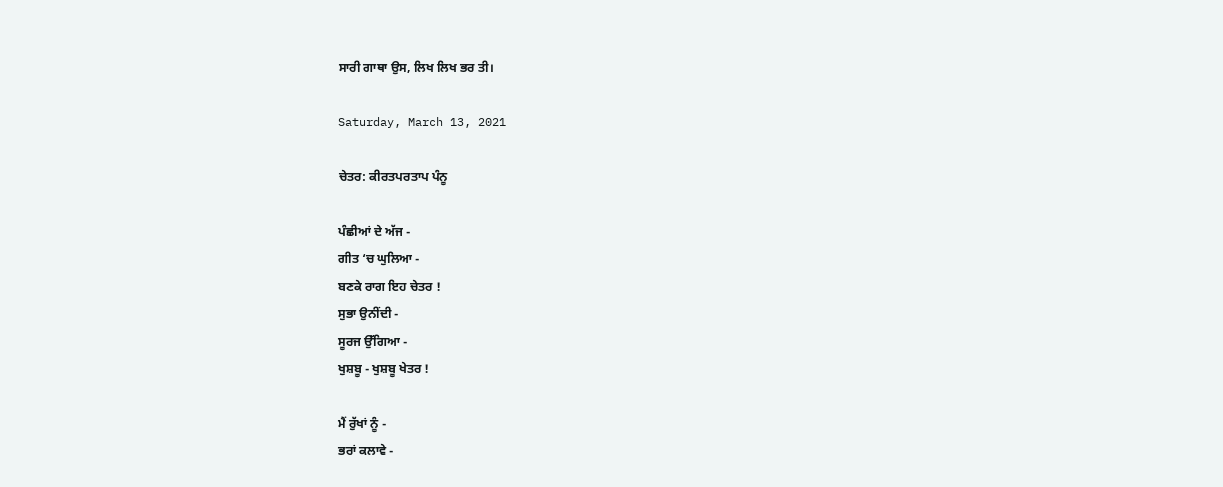ਸਾਰੀ ਗਾਥਾ ਉਸ, ਲਿਖ ਲਿਖ ਭਰ ਤੀ।

Saturday, March 13, 2021

ਚੇਤਰ: ਕੀਰਤਪਰਤਾਪ ਪੰਨੂ

ਪੰਛੀਆਂ ਦੇ ਅੱਜ -
ਗੀਤ ‘ਚ ਘੁਲਿਆ -
ਬਣਕੇ ਰਾਗ ਇਹ ਚੇਤਰ !
ਸੁਭਾ ਉਨੀਂਦੀ -
ਸੂਰਜ ਉੱਗਿਆ -
ਖੁਸ਼ਬੂ - ਖੁਸ਼ਬੂ ਖੇਤਰ !

ਮੈਂ ਰੁੱਖਾਂ ਨੂੰ -
ਭਰਾਂ ਕਲਾਵੇ -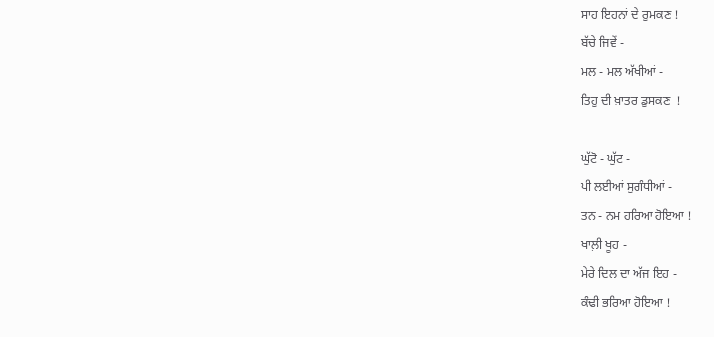ਸਾਹ ਇਹਨਾਂ ਦੇ ਰੁਮਕਣ !
ਬੱਚੇ ਜਿਵੇਂ -
ਮਲ - ਮਲ ਅੱਖੀਆਂ -
ਤਿਹੁ ਦੀ ਖ਼ਾਤਰ ਡੁਸਕਣ  !

ਘੁੱਟੋ - ਘੁੱਟ -
ਪੀ ਲਈਆਂ ਸੁਗੰਧੀਆਂ -
ਤਨ - ਨਮ ਹਰਿਆ ਹੋਇਆ !
ਖਾਲ਼ੀ ਖੂਹ -
ਮੇਰੇ ਦਿਲ ਦਾ ਅੱਜ ਇਹ -
ਕੰਢੀ ਭਰਿਆ ਹੋਇਆ !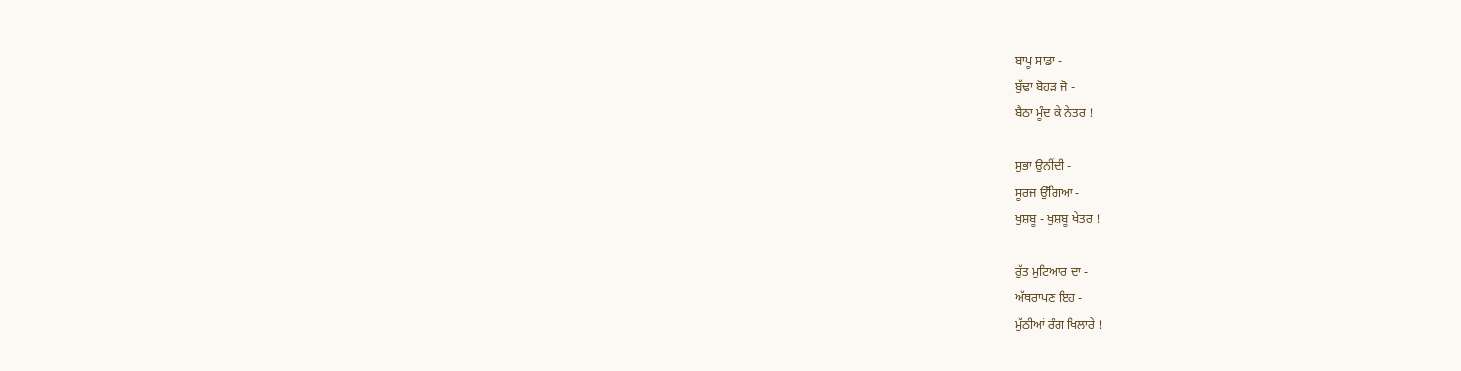ਬਾਪੂ ਸਾਡਾ -
ਬੁੱਢਾ ਬੋਹੜ ਜੋ -
ਬੈਠਾ ਮੂੰਦ ਕੇ ਨੇਤਰ !

ਸੁਭਾ ਉਨੀਂਦੀ -
ਸੂਰਜ ਉੱਗਿਆ -
ਖੁਸ਼ਬੂ - ਖੁਸ਼ਬੂ ਖੇਤਰ !

ਰੁੱਤ ਮੁਟਿਆਰ ਦਾ -
ਅੱਥਰਾਪਣ ਇਹ -
ਮੁੱਠੀਆਂ ਰੰਗ ਖਿਲਾਰੇ !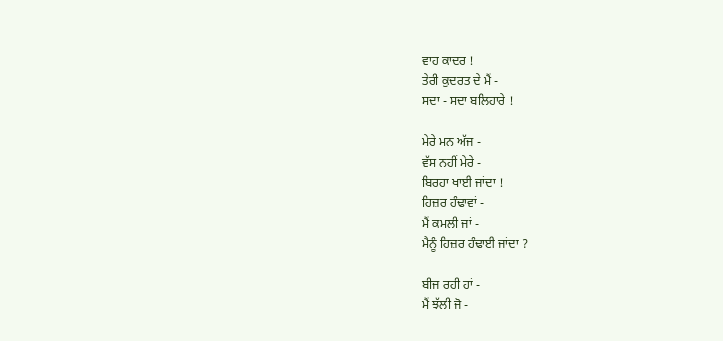ਵਾਹ ਕਾਦਰ !
ਤੇਰੀ ਕੁਦਰਤ ਦੇ ਮੈਂ -
ਸਦਾ - ਸਦਾ ਬਲਿਹਾਰੇ !

ਮੇਰੇ ਮਨ ਅੱਜ -
ਵੱਸ ਨਹੀਂ ਮੇਰੇ -
ਬਿਰਹਾ ਖਾਈ ਜਾਂਦਾ !
ਹਿਜ਼ਰ ਹੰਢਾਵਾਂ -
ਮੈਂ ਕਮਲੀ ਜਾਂ -
ਮੈਨੂੰ ਹਿਜ਼ਰ ਹੰਢਾਈ ਜਾਂਦਾ ?

ਬੀਜ ਰਹੀ ਹਾਂ -
ਮੈਂ ਝੱਲੀ ਜੋ -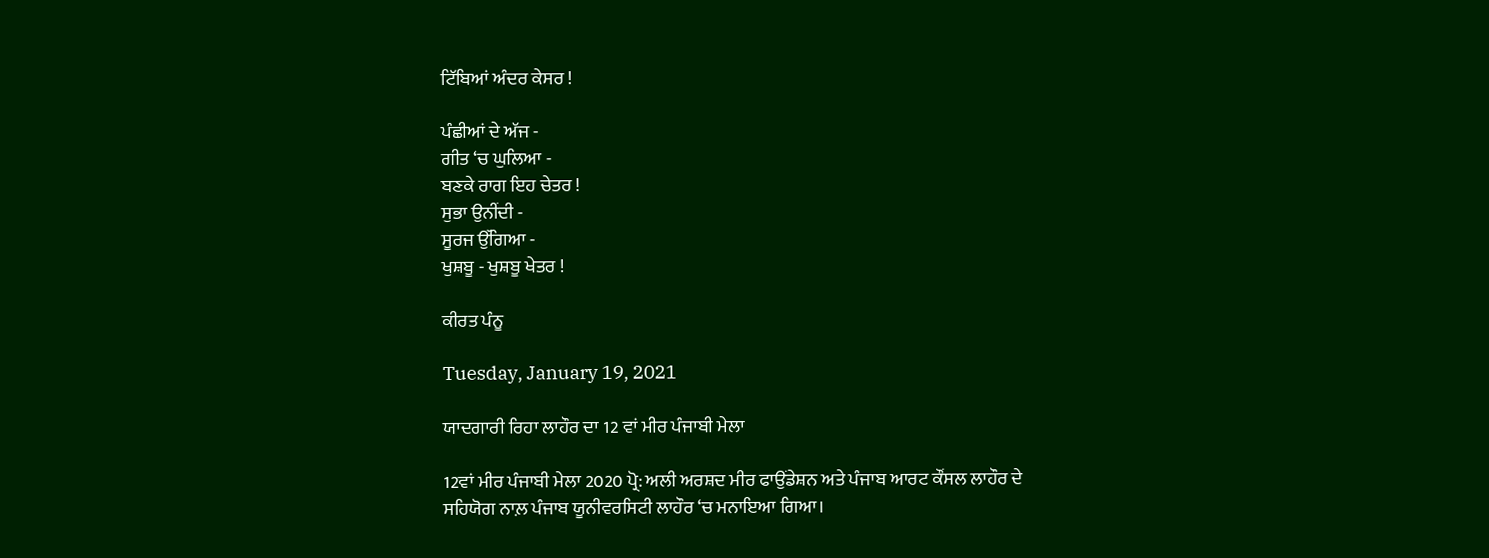ਟਿੱਬਿਆਂ ਅੰਦਰ ਕੇਸਰ !

ਪੰਛੀਆਂ ਦੇ ਅੱਜ -
ਗੀਤ ‘ਚ ਘੁਲਿਆ -
ਬਣਕੇ ਰਾਗ ਇਹ ਚੇਤਰ !
ਸੁਭਾ ਉਨੀਂਦੀ -
ਸੂਰਜ ਉੱਗਿਆ -
ਖੁਸ਼ਬੂ - ਖੁਸ਼ਬੂ ਖੇਤਰ !

ਕੀਰਤ ਪੰਨੂ

Tuesday, January 19, 2021

ਯਾਦਗਾਰੀ ਰਿਹਾ ਲਾਹੌਰ ਦਾ 12 ਵਾਂ ਮੀਰ ਪੰਜਾਬੀ ਮੇਲਾ

12ਵਾਂ ਮੀਰ ਪੰਜਾਬੀ ਮੇਲਾ 2020 ਪ੍ਰੋ: ਅਲੀ ਅਰਸ਼ਦ ਮੀਰ ਫਾਉਂਡੇਸ਼ਨ ਅਤੇ ਪੰਜਾਬ ਆਰਟ ਕੌਂਸਲ ਲਾਹੌਰ ਦੇ ਸਹਿਯੋਗ ਨਾਲ਼ ਪੰਜਾਬ ਯੂਨੀਵਰਸਿਟੀ ਲਾਹੌਰ ‘ਚ ਮਨਾਇਆ ਗਿਆ।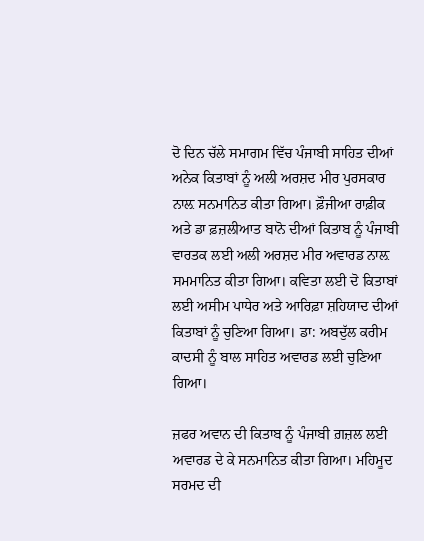ਦੋ ਦਿਨ ਚੱਲੇ ਸਮਾਗਮ ਵਿੱਚ ਪੰਜਾਬੀ ਸਾਹਿਤ ਦੀਆਂ ਅਨੇਕ ਕਿਤਾਬਾਂ ਨੂੰ ਅਲੀ ਅਰਸ਼ਦ ਮੀਰ ਪੁਰਸਕਾਰ ਨਾਲ਼ ਸਨਮਾਨਿਤ ਕੀਤਾ ਗਿਆ। ਫ਼ੌਜੀਆ ਰਾਫ਼ੀਕ ਅਤੇ ਡਾ ਫ਼ਜ਼ਲੀਆਤ ਬਾਨੋ ਦੀਆਂ ਕਿਤਾਬ ਨੂੰ ਪੰਜਾਬੀ ਵਾਰਤਕ ਲਈ ਅਲੀ ਅਰਸ਼ਦ ਮੀਰ ਅਵਾਰਡ ਨਾਲ਼ ਸਮਮਾਨਿਤ ਕੀਤਾ ਗਿਆ। ਕਵਿਤਾ ਲਈ ਦੋ ਕਿਤਾਬਾਂ ਲਈ ਅਸੀਮ ਪਾਧੇਰ ਅਤੇ ਆਰਿਫ਼ਾ ਸ਼ਹਿਯਾਦ ਦੀਆਂ ਕਿਤਾਬਾਂ ਨੂੰ ਚੁਣਿਆ ਗਿਆ। ਡਾ: ਅਬਦੁੱਲ ਕਰੀਮ ਕਾਦਸੀ ਨੂੰ ਬਾਲ ਸਾਹਿਤ ਅਵਾਰਡ ਲਈ ਚੁਣਿਆ ਗਿਆ।

ਜ਼ਫਰ ਅਵਾਨ ਦੀ ਕਿਤਾਬ ਨੂੰ ਪੰਜਾਬੀ ਗ਼ਜ਼ਲ ਲਈ ਅਵਾਰਡ ਦੇ ਕੇ ਸਨਮਾਨਿਤ ਕੀਤਾ ਗਿਆ। ਮਹਿਮੂਦ ਸਰਮਦ ਦੀ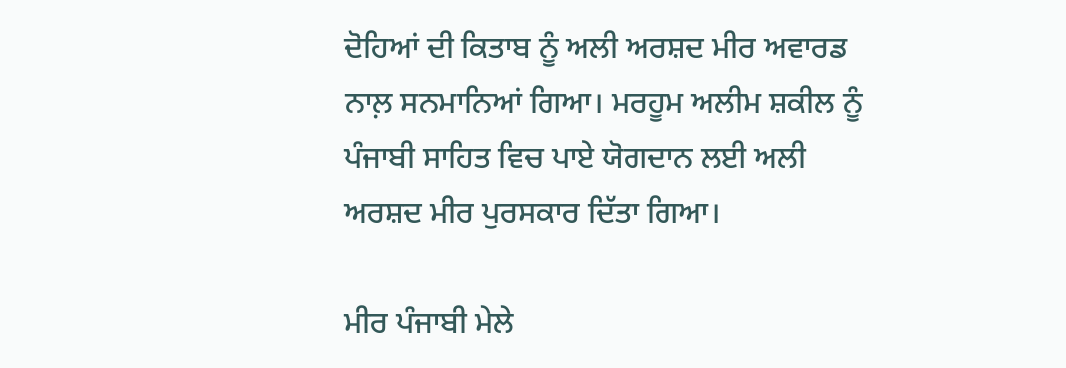ਦੋਹਿਆਂ ਦੀ ਕਿਤਾਬ ਨੂੰ ਅਲੀ ਅਰਸ਼ਦ ਮੀਰ ਅਵਾਰਡ ਨਾਲ਼ ਸਨਮਾਨਿਆਂ ਗਿਆ। ਮਰਹੂਮ ਅਲੀਮ ਸ਼ਕੀਲ ਨੂੰ ਪੰਜਾਬੀ ਸਾਹਿਤ ਵਿਚ ਪਾਏ ਯੋਗਦਾਨ ਲਈ ਅਲੀ ਅਰਸ਼ਦ ਮੀਰ ਪੁਰਸਕਾਰ ਦਿੱਤਾ ਗਿਆ।

ਮੀਰ ਪੰਜਾਬੀ ਮੇਲੇ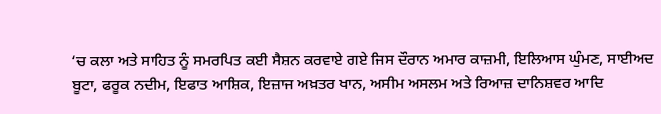‘ਚ ਕਲਾ ਅਤੇ ਸਾਹਿਤ ਨੂੰ ਸਮਰਪਿਤ ਕਈ ਸੈਸ਼ਨ ਕਰਵਾਏ ਗਏ ਜਿਸ ਦੌਰਾਨ ਅਮਾਰ ਕਾਜ਼ਮੀ, ਇਲਿਆਸ ਘੁੰਮਣ, ਸਾਈਅਦ ਬੂਟਾ, ਫਰੂਕ ਨਦੀਮ, ਇਫਾਤ ਆਸ਼ਿਕ, ਇਜ਼ਾਜ ਅਖ਼ਤਰ ਖਾਨ, ਅਸੀਮ ਅਸਲਮ ਅਤੇ ਰਿਆਜ਼ ਦਾਨਿਸ਼ਵਰ ਆਦਿ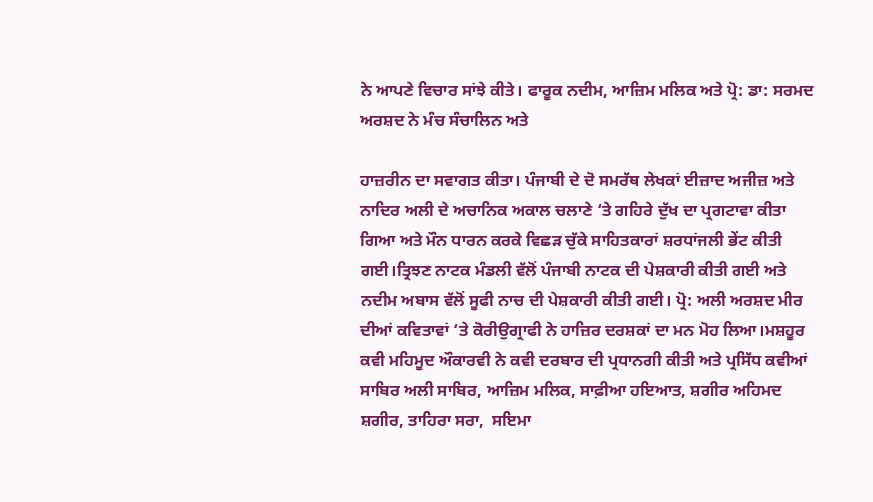ਨੇ ਆਪਣੇ ਵਿਚਾਰ ਸਾਂਝੇ ਕੀਤੇ। ਫਾਰੂਕ ਨਦੀਮ, ਆਜ਼ਿਮ ਮਲਿਕ ਅਤੇ ਪ੍ਰੋ: ਡਾ: ਸਰਮਦ ਅਰਸ਼ਦ ਨੇ ਮੰਚ ਸੰਚਾਲਿਨ ਅਤੇ

ਹਾਜ਼ਰੀਨ ਦਾ ਸਵਾਗਤ ਕੀਤਾ। ਪੰਜਾਬੀ ਦੇ ਦੋ ਸਮਰੱਥ ਲੇਖਕਾਂ ਈਜ਼ਾਦ ਅਜੀਜ਼ ਅਤੇ ਨਾਦਿਰ ਅਲੀ ਦੇ ਅਚਾਨਿਕ ਅਕਾਲ ਚਲਾਣੇ ‘ਤੇ ਗਹਿਰੇ ਦੁੱਖ ਦਾ ਪ੍ਰਗਟਾਵਾ ਕੀਤਾ ਗਿਆ ਅਤੇ ਮੌਨ ਧਾਰਨ ਕਰਕੇ ਵਿਛੜ ਚੁੱਕੇ ਸਾਹਿਤਕਾਰਾਂ ਸ਼ਰਧਾਂਜਲੀ ਭੇਂਟ ਕੀਤੀ ਗਈ।ਤ੍ਰਿਝਣ ਨਾਟਕ ਮੰਡਲੀ ਵੱਲੋਂ ਪੰਜਾਬੀ ਨਾਟਕ ਦੀ ਪੇਸ਼ਕਾਰੀ ਕੀਤੀ ਗਈ ਅਤੇ ਨਦੀਮ ਅਬਾਸ ਵੱਲੋਂ ਸੂਫੀ ਨਾਚ ਦੀ ਪੇਸ਼ਕਾਰੀ ਕੀਤੀ ਗਈ। ਪ੍ਰੋ: ਅਲੀ ਅਰਸ਼ਦ ਮੀਰ ਦੀਆਂ ਕਵਿਤਾਵਾਂ ‘ਤੇ ਕੋਰੀਉਗ੍ਰਾਫੀ ਨੇ ਹਾਜ਼ਿਰ ਦਰਸ਼ਕਾਂ ਦਾ ਮਨ ਮੋਹ ਲਿਆ।ਮਸ਼ਹੂਰ ਕਵੀ ਮਹਿਮੂਦ ਔਕਾਰਵੀ ਨੇ ਕਵੀ ਦਰਬਾਰ ਦੀ ਪ੍ਰਧਾਨਗੀ ਕੀਤੀ ਅਤੇ ਪ੍ਰਸਿੱਧ ਕਵੀਆਂ ਸਾਬਿਰ ਅਲੀ ਸਾਬਿਰ, ਆਜ਼ਿਮ ਮਲਿਕ, ਸਾਫ਼ੀਆ ਹਇਆਤ, ਸ਼ਗੀਰ ਅਹਿਮਦ ਸ਼ਗੀਰ, ਤਾਹਿਰਾ ਸਰਾ,  ਸਇਮਾ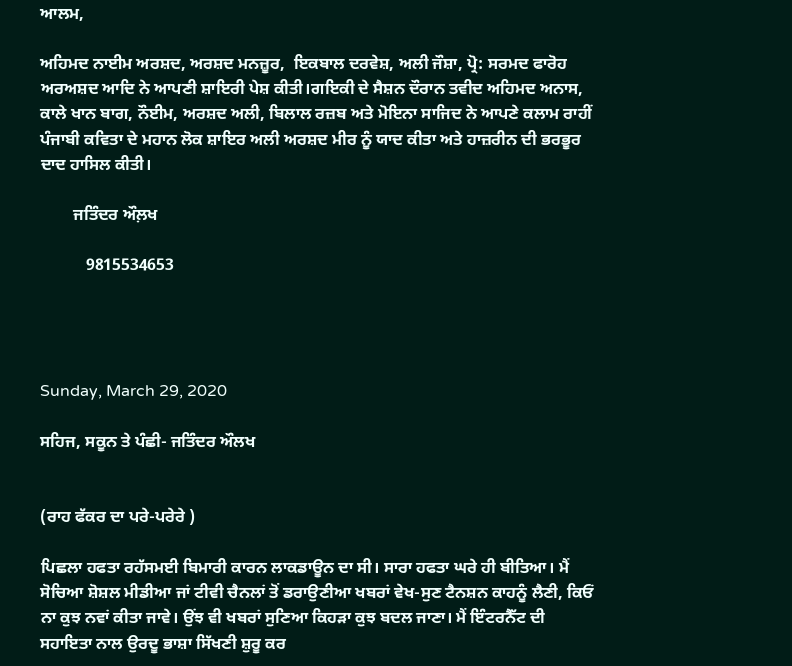ਆਲਮ,

ਅਹਿਮਦ ਨਾਈਮ ਅਰਸ਼ਦ, ਅਰਸ਼ਦ ਮਨਜ਼ੂਰ,  ਇਕਬਾਲ ਦਰਵੇਸ਼, ਅਲੀ ਜੌਸ਼ਾ, ਪ੍ਰੋ: ਸਰਮਦ ਫਾਰੋਹ ਅਰਅਸ਼ਦ ਆਦਿ ਨੇ ਆਪਣੀ ਸ਼ਾਇਰੀ ਪੇਸ਼ ਕੀਤੀ।ਗਇਕੀ ਦੇ ਸੈਸ਼ਨ ਦੌਰਾਨ ਤਵੀਦ ਅਹਿਮਦ ਅਨਾਸ, ਕਾਲੇ ਖਾਨ ਬਾਗ, ਨੌਈਮ, ਅਰਸ਼ਦ ਅਲੀ, ਬਿਲਾਲ ਰਜ਼ਬ ਅਤੇ ਮੋਇਨਾ ਸਾਜਿਦ ਨੇ ਆਪਣੇ ਕਲਾਮ ਰਾਹੀਂ ਪੰਜਾਬੀ ਕਵਿਤਾ ਦੇ ਮਹਾਨ ਲੋਕ ਸ਼ਾਇਰ ਅਲੀ ਅਰਸ਼ਦ ਮੀਰ ਨੂੰ ਯਾਦ ਕੀਤਾ ਅਤੇ ਹਾਜ਼ਰੀਨ ਦੀ ਭਰਭੂਰ ਦਾਦ ਹਾਸਿਲ ਕੀਤੀ।

        ਜਤਿੰਦਰ ਔਲ਼ਖ

           9815534653




Sunday, March 29, 2020

ਸਹਿਜ, ਸਕੂਨ ਤੇ ਪੰਛੀ- ਜਤਿੰਦਰ ਔਲਖ


(ਰਾਹ ਫੱਕਰ ਦਾ ਪਰੇ-ਪਰੇਰੇ )

ਪਿਛਲਾ ਹਫਤਾ ਰਹੱਸਮਈ ਬਿਮਾਰੀ ਕਾਰਨ ਲਾਕਡਾਊਨ ਦਾ ਸੀ। ਸਾਰਾ ਹਫਤਾ ਘਰੇ ਹੀ ਬੀਤਿਆ। ਮੈਂ ਸੋਚਿਆ ਸ਼ੋਸ਼ਲ ਮੀਡੀਆ ਜਾਂ ਟੀਵੀ ਚੈਨਲਾਂ ਤੋਂ ਡਰਾਉਣੀਆ ਖਬਰਾਂ ਵੇਖ-ਸੁਣ ਟੈਨਸ਼ਨ ਕਾਹਨੂੰ ਲੈਣੀ, ਕਿਓਂ ਨਾ ਕੁਝ ਨਵਾਂ ਕੀਤਾ ਜਾਵੇ। ਉਂਝ ਵੀ ਖਬਰਾਂ ਸੁਣਿਆ ਕਿਹੜਾ ਕੁਝ ਬਦਲ ਜਾਣਾ। ਮੈਂ ਇੰਟਰਨੈੱਟ ਦੀ ਸਹਾਇਤਾ ਨਾਲ ਉਰਦੂ ਭਾਸ਼ਾ ਸਿੱਖਣੀ ਸ਼ੁਰੂ ਕਰ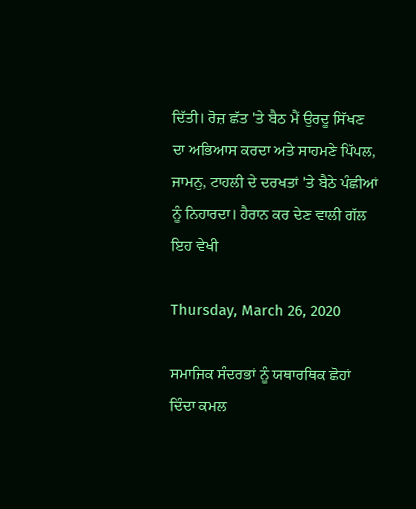ਦਿੱਤੀ। ਰੋਜ਼ ਛੱਤ 'ਤੇ ਬੈਠ ਮੈਂ ਉਰਦੂ ਸਿੱਖਣ ਦਾ ਅਭਿਆਸ ਕਰਦਾ ਅਤੇ ਸਾਹਮਣੇ ਪਿੱਪਲ, ਜਾਮਨੁ, ਟਾਹਲੀ ਦੇ ਦਰਖਤਾਂ 'ਤੇ ਬੈਠੇ ਪੰਛੀਆਂ ਨੂੰ ਨਿਹਾਰਦਾ। ਹੈਰਾਨ ਕਰ ਦੇਣ ਵਾਲੀ ਗੱਲ ਇਹ ਵੇਖੀ

Thursday, March 26, 2020

ਸਮਾਜਿਕ ਸੰਦਰਭਾਂ ਨੂੰ ਯਥਾਰਥਿਕ ਛੋਹਾਂ ਦਿੰਦਾ ਕਮਲ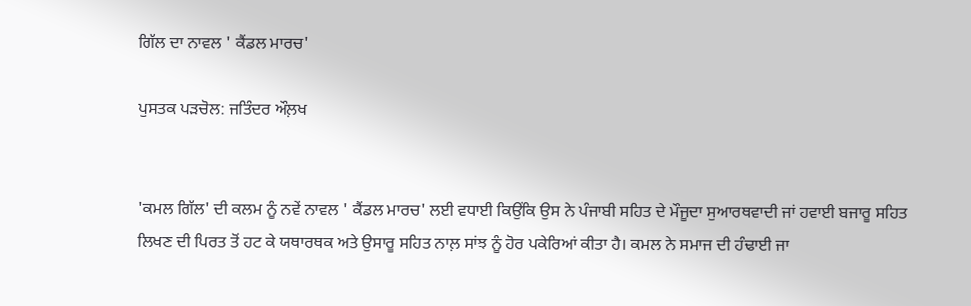ਗਿੱਲ ਦਾ ਨਾਵਲ ' ਕੈਂਡਲ ਮਾਰਚ'

ਪੁਸਤਕ ਪੜਚੋਲ: ਜਤਿੰਦਰ ਔਲ਼ਖ


'ਕਮਲ ਗਿੱਲ' ਦੀ ਕਲਮ ਨੂੰ ਨਵੇਂ ਨਾਵਲ ' ਕੈਂਡਲ ਮਾਰਚ' ਲਈ ਵਧਾਈ ਕਿਉਂਕਿ ਉਸ ਨੇ ਪੰਜਾਬੀ ਸਹਿਤ ਦੇ ਮੌਜੂਦਾ ਸੁਆਰਥਵਾਦੀ ਜਾਂ ਹਵਾਈ ਬਜਾਰੂ ਸਹਿਤ ਲਿਖਣ ਦੀ ਪਿਰਤ ਤੋਂ ਹਟ ਕੇ ਯਥਾਰਥਕ ਅਤੇ ਉਸਾਰੂ ਸਹਿਤ ਨਾਲ਼ ਸਾਂਝ ਨੂੰ ਹੋਰ ਪਕੇਰਿਆਂ ਕੀਤਾ ਹੈ। ਕਮਲ ਨੇ ਸਮਾਜ ਦੀ ਹੰਢਾਈ ਜਾ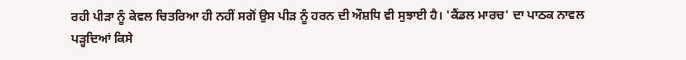ਰਹੀ ਪੀੜਾ ਨੂੰ ਕੇਵਲ ਚਿਤਰਿਆ ਹੀ ਨਹੀਂ ਸਗੋਂ ਉਸ ਪੀੜ ਨੂੰ ਹਰਨ ਦੀ ਔਸ਼ਧਿ ਵੀ ਸੁਝਾਈ ਹੈ। 'ਕੈਂਡਲ ਮਾਰਚ' ਦਾ ਪਾਠਕ ਨਾਵਲ ਪੜ੍ਹਦਿਆਂ ਕਿਸੇ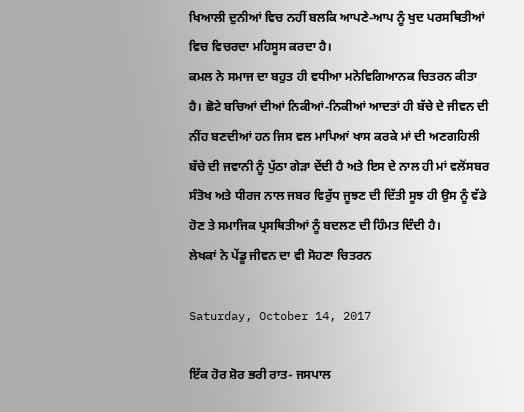ਖਿਆਲੀ ਦੁਨੀਆਂ ਵਿਚ ਨਹੀਂ ਬਲਕਿ ਆਪਣੇ-ਆਪ ਨੂੰ ਖੁਦ ਪਰਸਥਿਤੀਆਂ ਵਿਚ ਵਿਚਰਦਾ ਮਹਿਸੂਸ ਕਰਦਾ ਹੈ।
ਕਮਲ ਨੇ ਸਮਾਜ ਦਾ ਬਹੁਤ ਹੀ ਵਧੀਆ ਮਨੋਵਿਗਿਆਨਕ ਚਿਤਰਨ ਕੀਤਾ ਹੈ। ਛੋਟੇ ਬਚਿਆਂ ਦੀਆਂ ਨਿਕੀਆਂ-ਨਿਕੀਆਂ ਆਦਤਾਂ ਹੀ ਬੱਚੇ ਦੇ ਜੀਵਨ ਦੀ ਨੀਂਹ ਬਣਦੀਆਂ ਹਨ ਜਿਸ ਵਲ ਮਾਪਿਆਂ ਖਾਸ ਕਰਕੇ ਮਾਂ ਦੀ ਅਣਗਹਿਲੀ ਬੱਚੇ ਦੀ ਜਵਾਨੀ ਨੂੰ ਪੁੱਠਾ ਗੇੜਾ ਦੇਂਦੀ ਹੈ ਅਤੇ ਇਸ ਦੇ ਨਾਲ ਹੀ ਮਾਂ ਵਲੋਂਸਬਰ ਸੰਤੋਖ ਅਤੇ ਧੀਰਜ ਨਾਲ ਜਬਰ ਵਿਰੁੱਧ ਜੂਝਣ ਦੀ ਦਿੱਤੀ ਸੂਝ ਹੀ ਉਸ ਨੂੰ ਵੱਡੇ ਹੋਣ ਤੇ ਸਮਾਜਿਕ ਪ੍ਰਸਥਿਤੀਆਂ ਨੂੰ ਬਦਲਣ ਦੀ ਹਿੰਮਤ ਦਿੰਦੀ ਹੈ।
ਲੇਖਕਾਂ ਨੇ ਪੇਂਡੂ ਜੀਵਨ ਦਾ ਵੀ ਸੋਹਣਾ ਚਿਤਰਨ

Saturday, October 14, 2017

ਇੱਕ ਹੋਰ ਸ਼ੋਰ ਭਰੀ ਰਾਤ- ਜਸਪਾਲ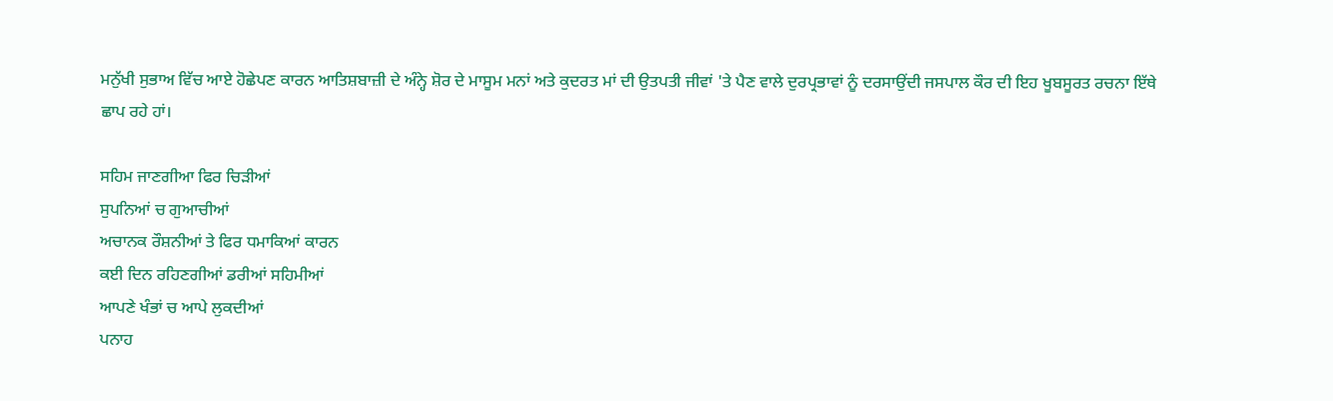ਮਨੁੱਖੀ ਸੁਭਾਅ ਵਿੱਚ ਆਏ ਹੋਛੇਪਣ ਕਾਰਨ ਆਤਿਸ਼ਬਾਜ਼ੀ ਦੇ ਅੰਨ੍ਹੇ ਸ਼ੋਰ ਦੇ ਮਾਸੂਮ ਮਨਾਂ ਅਤੇ ਕੁਦਰਤ ਮਾਂ ਦੀ ਉਤਪਤੀ ਜੀਵਾਂ 'ਤੇ ਪੈਣ ਵਾਲੇ ਦੁਰਪ੍ਰਭਾਵਾਂ ਨੂੰ ਦਰਸਾਉਂਦੀ ਜਸਪਾਲ ਕੌਰ ਦੀ ਇਹ ਖੂਬਸੂਰਤ ਰਚਨਾ ਇੱਥੇ ਛਾਪ ਰਹੇ ਹਾਂ।

ਸਹਿਮ ਜਾਣਗੀਆ ਫਿਰ ਚਿੜੀਆਂ
ਸੁਪਨਿਆਂ ਚ ਗੁਆਚੀਆਂ
ਅਚਾਨਕ ਰੌਸ਼ਨੀਆਂ ਤੇ ਫਿਰ ਧਮਾਕਿਆਂ ਕਾਰਨ
ਕਈ ਦਿਨ ਰਹਿਣਗੀਆਂ ਡਰੀਆਂ ਸਹਿਮੀਆਂ
ਆਪਣੇ ਖੰਭਾਂ ਚ ਆਪੇ ਲੁਕਦੀਆਂ
ਪਨਾਹ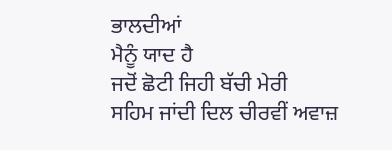ਭਾਲਦੀਆਂ
ਮੈਨੂੰ ਯਾਦ ਹੈ
ਜਦੋਂ ਛੋਟੀ ਜਿਹੀ ਬੱਚੀ ਮੇਰੀ
ਸਹਿਮ ਜਾਂਦੀ ਦਿਲ ਚੀਰਵੀਂ ਅਵਾਜ਼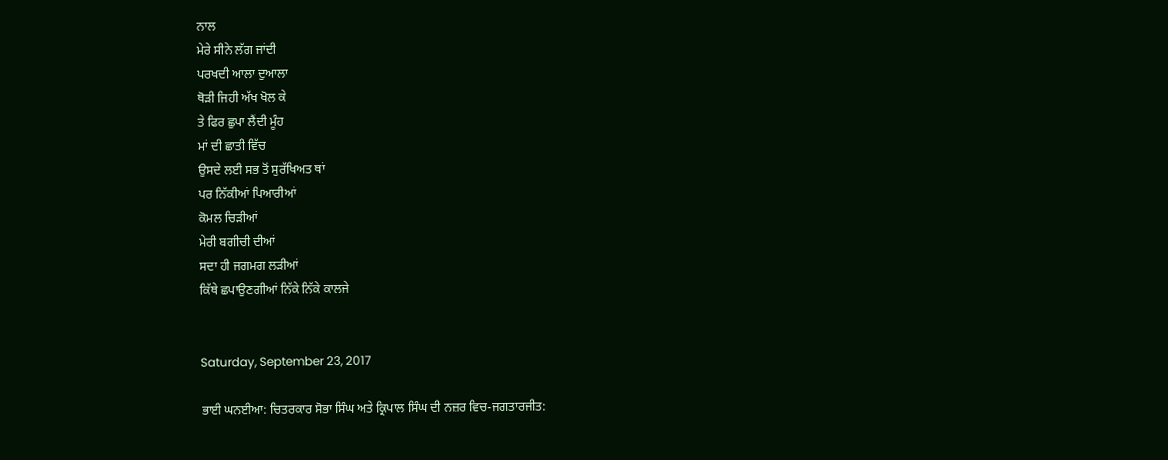ਨਾਲ
ਮੇਰੇ ਸੀਨੇ ਲੱਗ ਜਾਂਦੀ
ਪਰਖਦੀ ਆਲਾ ਦੁਆਲਾ
ਥੋੜੀ ਜਿਹੀ ਅੱਖ ਖੋਲ ਕੇ
ਤੇ ਫਿਰ ਛੁਪਾ ਲੈਂਦੀ ਮੂੰਹ
ਮਾਂ ਦੀ ਛਾਤੀ ਵਿੱਚ
ਉਸਦੇ ਲਈ ਸਭ ਤੋਂ ਸੁਰੱਖਿਅਤ ਥਾਂ
ਪਰ ਨਿੱਕੀਆਂ ਪਿਆਰੀਆਂ
ਕੋਮਲ ਚਿੜੀਆਂ
ਮੇਰੀ ਬਗੀਚੀ ਦੀਆਂ
ਸਦਾ ਹੀ ਜਗਮਗ ਲੜੀਆਂ
ਕਿੱਥੇ ਛਪਾਉਣਗੀਆਂ ਨਿੱਕੇ ਨਿੱਕੇ ਕਾਲਜੇ


Saturday, September 23, 2017

ਭਾਈ ਘਨਈਆ: ਚਿਤਰਕਾਰ ਸੋਭਾ ਸਿੰਘ ਅਤੇ ਕ੍ਰਿਪਾਲ ਸਿੰਘ ਦੀ ਨਜ਼ਰ ਵਿਚ-ਜਗਤਾਰਜੀਤ: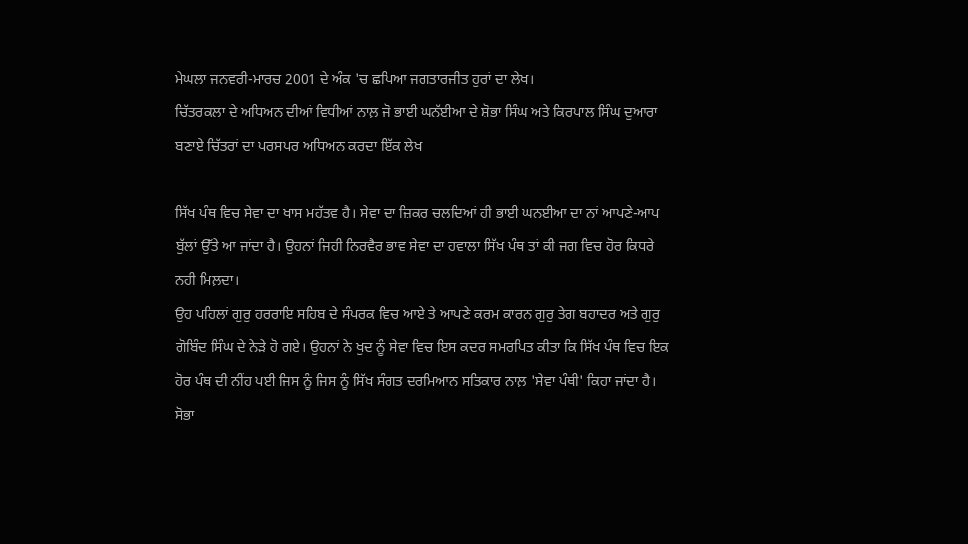ਮੇਘਲਾ ਜਨਵਰੀ-ਮਾਰਚ 2001 ਦੇ ਅੰਕ 'ਚ ਛਪਿਆ ਜਗਤਾਰਜੀਤ ਹੁਰਾਂ ਦਾ ਲੇਖ।
ਚਿੱਤਰਕਲਾ ਦੇ ਅਧਿਅਨ ਦੀਆਂ ਵਿਧੀਆਂ ਨਾਲ਼ ਜੋ ਭਾਈ ਘਨੱਈਆ ਦੇ ਸ਼ੋਭਾ ਸਿੰਘ ਅਤੇ ਕਿਰਪਾਲ ਸਿੰਘ ਦੁਆਰਾ ਬਣਾਏ ਚਿੱਤਰਾਂ ਦਾ ਪਰਸਪਰ ਅਧਿਅਨ ਕਰਦਾ ਇੱਕ ਲੇਖ

ਸਿੱਖ ਪੰਥ ਵਿਚ ਸੇਵਾ ਦਾ ਖਾਸ ਮਹੱਤਵ ਹੈ। ਸੇਵਾ ਦਾ ਜ਼ਿਕਰ ਚਲਦਿਆਂ ਹੀ ਭਾਈ ਘਨਈਆ ਦਾ ਨਾਂ ਆਪਣੇ-ਆਪ ਬੁੱਲਾਂ ਉੱਤੇ ਆ ਜਾਂਦਾ ਹੈ। ਉਹਨਾਂ ਜਿਹੀ ਨਿਰਵੈਰ ਭਾਵ ਸੇਵਾ ਦਾ ਹਵਾਲਾ ਸਿੱਖ ਪੰਥ ਤਾਂ ਕੀ ਜਗ ਵਿਚ ਹੋਰ ਕਿਧਰੇ ਨਹੀ ਮਿਲ਼ਦਾ।
ਉਹ ਪਹਿਲਾਂ ਗੁਰੁ ਹਰਰਾਇ ਸਹਿਬ ਦੇ ਸੰਪਰਕ ਵਿਚ ਆਏ ਤੇ ਆਪਣੇ ਕਰਮ ਕਾਰਨ ਗੁਰੁ ਤੇਗ ਬਹਾਦਰ ਅਤੇ ਗੁਰੁ ਗੋਬਿੰਦ ਸਿੰਘ ਦੇ ਨੇੜੇ ਹੋ ਗਏ। ਉਹਨਾਂ ਨੇ ਖੁਦ ਨੂੰ ਸੇਵਾ ਵਿਚ ਇਸ ਕਦਰ ਸਮਰਪਿਤ ਕੀਤਾ ਕਿ ਸਿੱਖ ਪੰਥ ਵਿਚ ਇਕ ਹੋਰ ਪੰਥ ਦੀ ਨੀਂਹ ਪਈ ਜਿਸ ਨੂੰ ਜਿਸ ਨੂੰ ਸਿੱਖ ਸੰਗਤ ਦਰਮਿਆਨ ਸਤਿਕਾਰ ਨਾਲ਼ 'ਸੇਵਾ ਪੰਥੀ' ਕਿਹਾ ਜਾਂਦਾ ਹੈ।
ਸੋਭਾ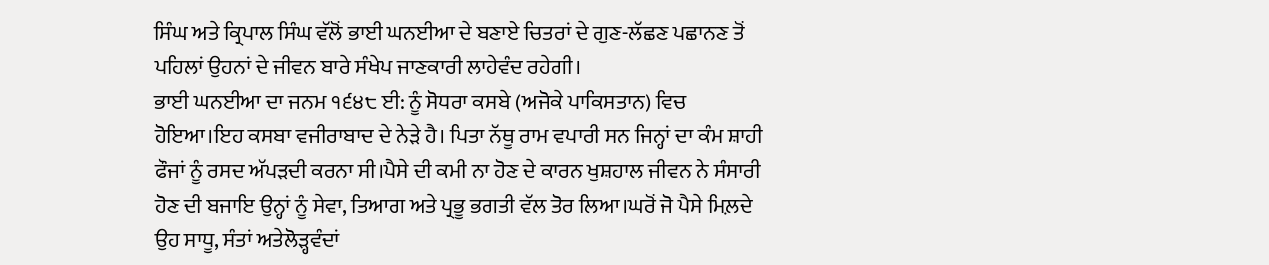ਸਿੰਘ ਅਤੇ ਕ੍ਰਿਪਾਲ ਸਿੰਘ ਵੱਲੋਂ ਭਾਈ ਘਨਈਆ ਦੇ ਬਣਾਏ ਚਿਤਰਾਂ ਦੇ ਗੁਣ-ਲੱਛਣ ਪਛਾਨਣ ਤੋਂ ਪਹਿਲਾਂ ਉਹਨਾਂ ਦੇ ਜੀਵਨ ਬਾਰੇ ਸੰਖੇਪ ਜਾਣਕਾਰੀ ਲਾਹੇਵੰਦ ਰਹੇਗੀ।
ਭਾਈ ਘਨਈਆ ਦਾ ਜਨਮ ੧੬੪੮ ਈ: ਨੂੰ ਸੋਧਰਾ ਕਸਬੇ (ਅਜੋਕੇ ਪਾਕਿਸਤਾਨ) ਵਿਚ ਹੋਇਆ।ਇਹ ਕਸਬਾ ਵਜੀਰਾਬਾਦ ਦੇ ਨੇੜੇ ਹੈ। ਪਿਤਾ ਨੱਥੂ ਰਾਮ ਵਪਾਰੀ ਸਨ ਜਿਨ੍ਹਾਂ ਦਾ ਕੰਮ ਸ਼ਾਹੀ ਫੌਜਾਂ ਨੂੰ ਰਸਦ ਅੱਪੜਦੀ ਕਰਨਾ ਸੀ।ਪੈਸੇ ਦੀ ਕਮੀ ਨਾ ਹੋਣ ਦੇ ਕਾਰਨ ਖੁਸ਼ਹਾਲ ਜੀਵਨ ਨੇ ਸੰਸਾਰੀ ਹੋਣ ਦੀ ਬਜਾਇ ਉਨ੍ਹਾਂ ਨੂੰ ਸੇਵਾ, ਤਿਆਗ ਅਤੇ ਪ੍ਰਭੂ ਭਗਤੀ ਵੱਲ ਤੋਰ ਲਿਆ।ਘਰੋਂ ਜੋ ਪੈਸੇ ਮਿਲ਼ਦੇ ਉਹ ਸਾਧੂ, ਸੰਤਾਂ ਅਤੇਲੋੜ੍ਹਵੰਦਾਂ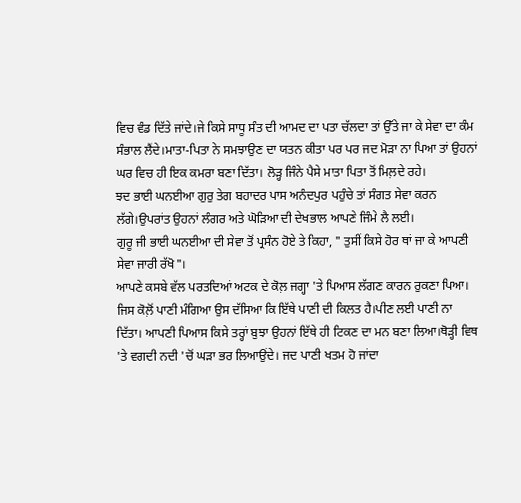ਵਿਚ ਵੰਡ ਦਿੱਤੇ ਜਾਂਦੇ।ਜੇ ਕਿਸੇ ਸਾਧੂ ਸੰਤ ਦੀ ਆਮਦ ਦਾ ਪਤਾ ਚੱਲਦਾ ਤਾਂ ਉੱਤੇ ਜਾ ਕੇ ਸੇਵਾ ਦਾ ਕੰਮ ਸੰਭਾਲ ਲੈਂਦੇ।ਮਾਤਾ-ਪਿਤਾ ਨੇ ਸਮਝਾਉਣ ਦਾ ਯਤਨ ਕੀਤਾ ਪਰ ਪਰ ਜਦ ਮੋੜਾ ਨਾ ਪਿਆ ਤਾਂ ਉਹਨਾਂ ਘਰ ਵਿਚ ਹੀ ਇਕ ਕਮਰਾ ਬਣਾ ਦਿੱਤਾ। ਲੋੜ੍ਹ ਜਿੰਨੇ ਪੈਸੇ ਮਾਤਾ ਪਿਤਾ ਤੋਂ ਮਿਲ਼ਦੇ ਰਹੇ।
ਝਦ ਭਾਈ ਘਨਈਆ ਗੁਰੁ ਤੇਗ ਬਹਾਦਰ ਪਾਸ ਅਨੰਦਪੁਰ ਪਹੁੰਚੇ ਤਾਂ ਸੰਗਤ ਸੇਵਾ ਕਰਨ ਲੱਗੇ।ਉਪਰਾਂਤ ਉਹਨਾਂ ਲੰਗਰ ਅਤੇ ਘੋੜਿਆ ਦੀ ਦੇਖਭਾਲ ਆਪਣੇ ਜਿੰਮੇ ਲੈ ਲਈ।
ਗੁਰੂ ਜੀ ਭਾਈ ਘਨਈਆ ਦੀ ਸੇਵਾ ਤੋਂ ਪ੍ਰਸੰਨ ਹੋਏ ਤੇ ਕਿਹਾ, " ਤੁਸੀਂ ਕਿਸੇ ਹੋਰ ਥਾਂ ਜਾ ਕੇ ਆਪਣੀ ਸੇਵਾ ਜਾਰੀ ਰੱਖੋ"।
ਆਪਣੇ ਕਸਬੇ ਵੱਲ ਪਰਤਦਿਆਂ ਅਟਕ ਦੇ ਕੋਲ਼ ਜਗ੍ਹਾ 'ਤੇ ਪਿਆਸ ਲੱਗਣ ਕਾਰਨ ਰੁਕਣਾ ਪਿਆ। ਜਿਸ ਕੋਲ਼ੋਂ ਪਾਣੀ ਮੰਗਿਆ ਉਸ ਦੱਸਿਆ ਕਿ ਇੱਥੇ ਪਾਣੀ ਦੀ ਕਿਲਤ ਹੈ।ਪੀਣ ਲਈ ਪਾਣੀ ਨਾ ਦਿੱਤਾ। ਆਪਣੀ ਪਿਆਸ ਕਿਸੇ ਤਰ੍ਹਾਂ ਬੁਝਾ ਉਹਨਾਂ ਇੱਥੇ ਹੀ ਟਿਕਣ ਦਾ ਮਨ ਬਣਾ ਲਿਆ।ਥੋੜ੍ਹੀ ਵਿਥ 'ਤੇ ਵਗਦੀ ਨਦੀ 'ਚੋਂ ਘੜਾ ਭਰ ਲਿਆਉਂਦੇ। ਜਦ ਪਾਣੀ ਖਤਮ ਹੋ ਜਾਂਦਾ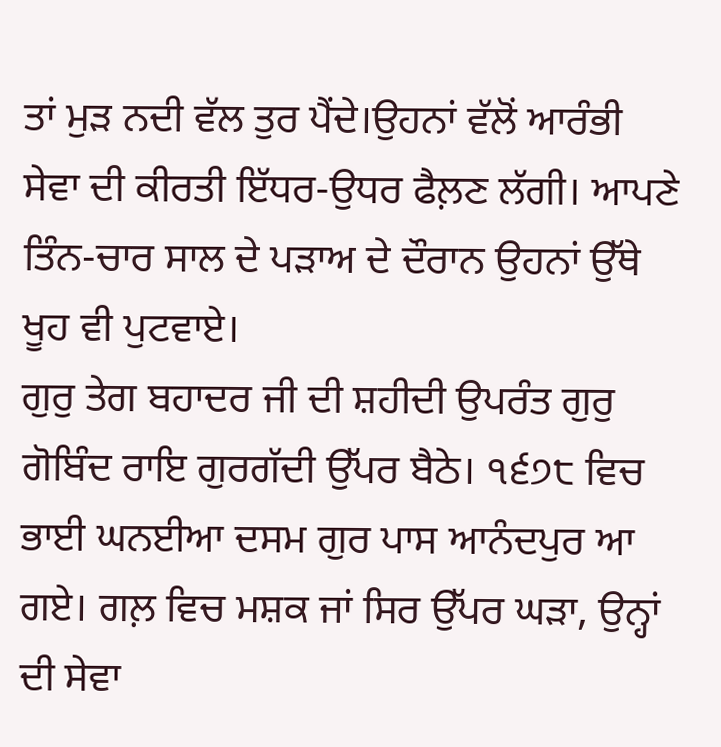ਤਾਂ ਮੁੜ ਨਦੀ ਵੱਲ ਤੁਰ ਪੈਂਦੇ।ਉਹਨਾਂ ਵੱਲੋਂ ਆਰੰਭੀ ਸੇਵਾ ਦੀ ਕੀਰਤੀ ਇੱਧਰ-ਉਧਰ ਫੈਲ਼ਣ ਲੱਗੀ। ਆਪਣੇ ਤਿੰਨ-ਚਾਰ ਸਾਲ ਦੇ ਪੜਾਅ ਦੇ ਦੌਰਾਨ ਉਹਨਾਂ ਉੱਥੇ ਖੂਹ ਵੀ ਪੁਟਵਾਏ।
ਗੁਰੁ ਤੇਗ ਬਹਾਦਰ ਜੀ ਦੀ ਸ਼ਹੀਦੀ ਉਪਰੰਤ ਗੁਰੁ ਗੋਬਿੰਦ ਰਾਇ ਗੁਰਗੱਦੀ ਉੱਪਰ ਬੈਠੇ। ੧੬੭੮ ਵਿਚ ਭਾਈ ਘਨਈਆ ਦਸਮ ਗੁਰ ਪਾਸ ਆਨੰਦਪੁਰ ਆ ਗਏ। ਗਲ਼ ਵਿਚ ਮਸ਼ਕ ਜਾਂ ਸਿਰ ਉੱਪਰ ਘੜਾ, ਉਨ੍ਹਾਂ ਦੀ ਸੇਵਾ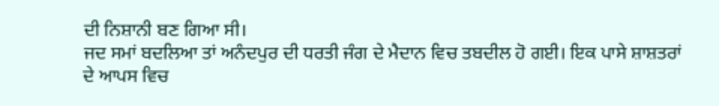ਦੀ ਨਿਸ਼ਾਨੀ ਬਣ ਗਿਆ ਸੀ।
ਜਦ ਸਮਾਂ ਬਦਲਿਆ ਤਾਂ ਅਨੰਦਪੁਰ ਦੀ ਧਰਤੀ ਜੰਗ ਦੇ ਮੈਦਾਨ ਵਿਚ ਤਬਦੀਲ ਹੋ ਗਈ। ਇਕ ਪਾਸੇ ਸ਼ਾਸ਼ਤਰਾਂ ਦੇ ਆਪਸ ਵਿਚ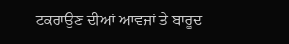ਟਕਰਾਉਣ ਦੀਆਂ ਆਵਜਾਂ ਤੇ ਬਾਰੂਦ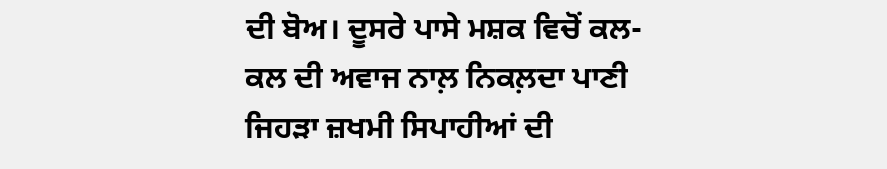ਦੀ ਬੋਅ। ਦੂਸਰੇ ਪਾਸੇ ਮਸ਼ਕ ਵਿਚੋਂ ਕਲ-ਕਲ ਦੀ ਅਵਾਜ ਨਾਲ਼ ਨਿਕਲ਼ਦਾ ਪਾਣੀ ਜਿਹੜਾ ਜ਼ਖਮੀ ਸਿਪਾਹੀਆਂ ਦੀ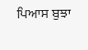ਪਿਆਸ ਬੁਝਾ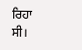ਰਿਹਾ ਸੀ।